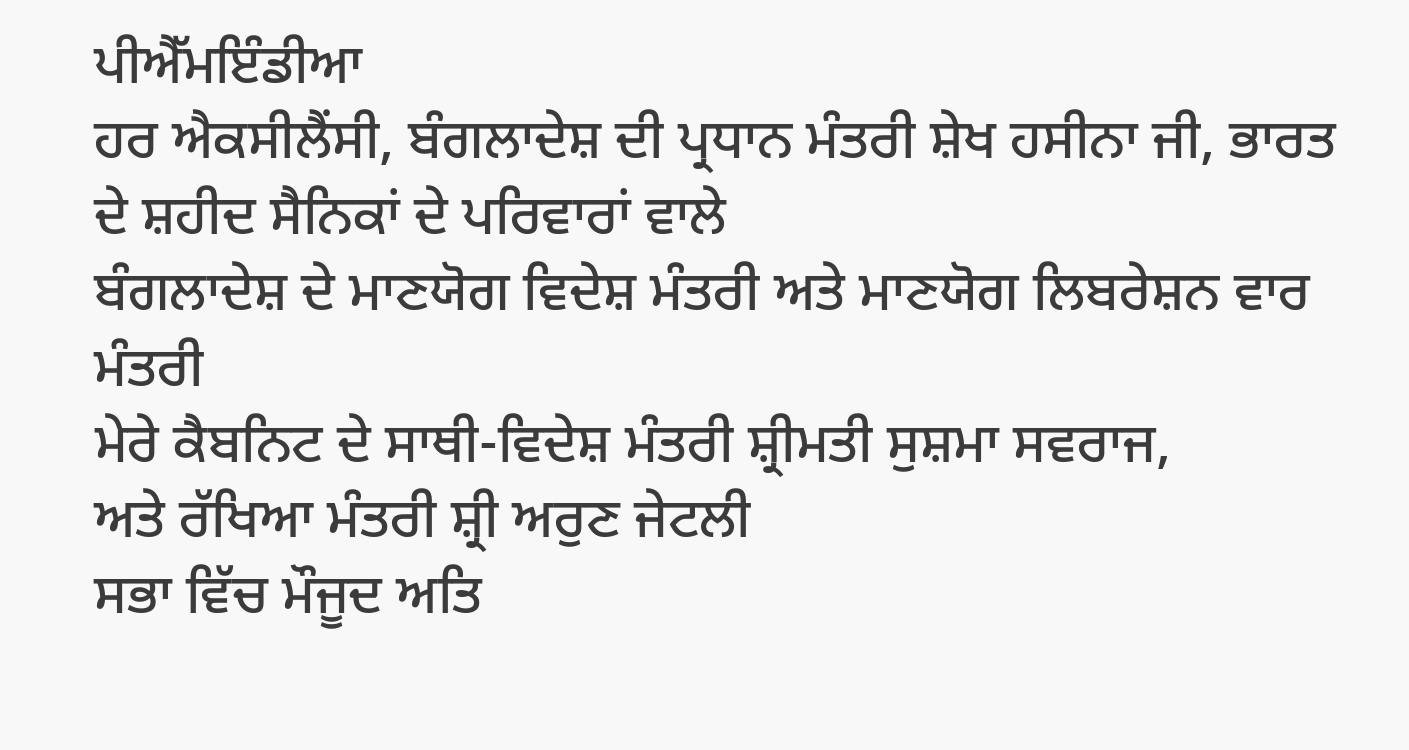ਪੀਐੱਮਇੰਡੀਆ
ਹਰ ਐਕਸੀਲੈਂਸੀ, ਬੰਗਲਾਦੇਸ਼ ਦੀ ਪ੍ਰਧਾਨ ਮੰਤਰੀ ਸ਼ੇਖ ਹਸੀਨਾ ਜੀ, ਭਾਰਤ ਦੇ ਸ਼ਹੀਦ ਸੈਨਿਕਾਂ ਦੇ ਪਰਿਵਾਰਾਂ ਵਾਲੇ
ਬੰਗਲਾਦੇਸ਼ ਦੇ ਮਾਣਯੋਗ ਵਿਦੇਸ਼ ਮੰਤਰੀ ਅਤੇ ਮਾਣਯੋਗ ਲਿਬਰੇਸ਼ਨ ਵਾਰ ਮੰਤਰੀ
ਮੇਰੇ ਕੈਬਨਿਟ ਦੇ ਸਾਥੀ-ਵਿਦੇਸ਼ ਮੰਤਰੀ ਸ਼੍ਰੀਮਤੀ ਸੁਸ਼ਮਾ ਸਵਰਾਜ,
ਅਤੇ ਰੱਖਿਆ ਮੰਤਰੀ ਸ਼੍ਰੀ ਅਰੁਣ ਜੇਟਲੀ
ਸਭਾ ਵਿੱਚ ਮੌਜੂਦ ਅਤਿ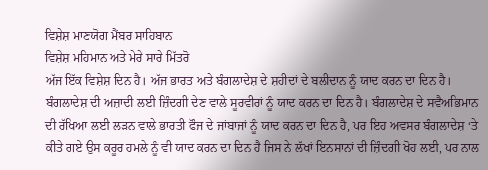ਵਿਸ਼ੇਸ਼ ਮਾਣਯੋਗ ਮੈਂਬਰ ਸਾਹਿਬਾਨ
ਵਿਸ਼ੇਸ਼ ਮਹਿਮਾਨ ਅਤੇ ਮੇਰੇ ਸਾਰੇ ਮਿੱਤਰੋ
ਅੱਜ ਇੱਕ ਵਿਸ਼ੇਸ਼ ਦਿਨ ਹੈ। ਅੱਜ ਭਾਰਤ ਅਤੇ ਬੰਗਲਾਦੇਸ਼ ਦੇ ਸ਼ਹੀਦਾਂ ਦੇ ਬਲੀਦਾਨ ਨੂੰ ਯਾਦ ਕਰਨ ਦਾ ਦਿਨ ਹੈ। ਬੰਗਲਾਦੇਸ਼ ਦੀ ਅਜ਼ਾਦੀ ਲਈ ਜ਼ਿੰਦਗੀ ਦੇਣ ਵਾਲੇ ਸੂਰਵੀਰਾਂ ਨੂੰ ਯਾਦ ਕਰਨ ਦਾ ਦਿਨ ਹੈ। ਬੰਗਲਾਦੇਸ਼ ਦੇ ਸਵੈਅਭਿਮਾਨ ਦੀ ਰੱਖਿਆ ਲਈ ਲੜਨ ਵਾਲੇ ਭਾਰਤੀ ਫੌਜ ਦੇ ਜਾਂਬਾਜਾਂ ਨੂੰ ਯਾਦ ਕਰਨ ਦਾ ਦਿਨ ਹੈ, ਪਰ ਇਹ ਅਵਸਰ ਬੰਗਲਾਦੇਸ਼ ‘ਤੇ ਕੀਤੇ ਗਏ ਉਸ ਕਰੂਰ ਹਮਲੇ ਨੂੰ ਵੀ ਯਾਦ ਕਰਨ ਦਾ ਦਿਨ ਹੈ ਜਿਸ ਨੇ ਲੱਖਾਂ ਇਨਸਾਨਾਂ ਦੀ ਜ਼ਿੰਦਗੀ ਖੋਹ ਲਈ, ਪਰ ਨਾਲ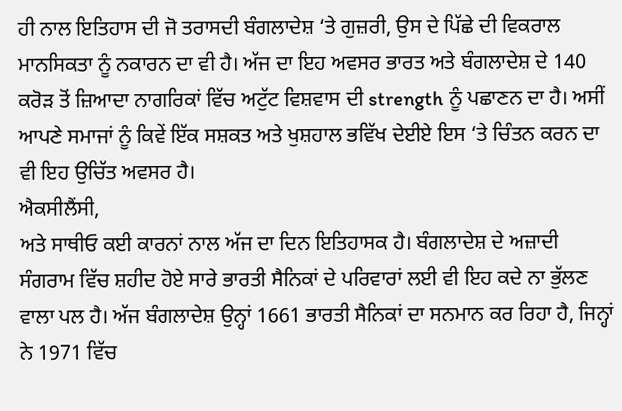ਹੀ ਨਾਲ ਇਤਿਹਾਸ ਦੀ ਜੋ ਤਰਾਸਦੀ ਬੰਗਲਾਦੇਸ਼ ‘ਤੇ ਗੁਜ਼ਰੀ, ਉਸ ਦੇ ਪਿੱਛੇ ਦੀ ਵਿਕਰਾਲ ਮਾਨਸਿਕਤਾ ਨੂੰ ਨਕਾਰਨ ਦਾ ਵੀ ਹੈ। ਅੱਜ ਦਾ ਇਹ ਅਵਸਰ ਭਾਰਤ ਅਤੇ ਬੰਗਲਾਦੇਸ਼ ਦੇ 140 ਕਰੋੜ ਤੋਂ ਜ਼ਿਆਦਾ ਨਾਗਰਿਕਾਂ ਵਿੱਚ ਅਟੁੱਟ ਵਿਸ਼ਵਾਸ ਦੀ strength ਨੂੰ ਪਛਾਣਨ ਦਾ ਹੈ। ਅਸੀਂ ਆਪਣੇ ਸਮਾਜਾਂ ਨੂੰ ਕਿਵੇਂ ਇੱਕ ਸਸ਼ਕਤ ਅਤੇ ਖੁਸ਼ਹਾਲ ਭਵਿੱਖ ਦੇਈਏ ਇਸ ‘ਤੇ ਚਿੰਤਨ ਕਰਨ ਦਾ ਵੀ ਇਹ ਉਚਿੱਤ ਅਵਸਰ ਹੈ।
ਐਕਸੀਲੈਂਸੀ,
ਅਤੇ ਸਾਥੀਓ ਕਈ ਕਾਰਨਾਂ ਨਾਲ ਅੱਜ ਦਾ ਦਿਨ ਇਤਿਹਾਸਕ ਹੈ। ਬੰਗਲਾਦੇਸ਼ ਦੇ ਅਜ਼ਾਦੀ ਸੰਗਰਾਮ ਵਿੱਚ ਸ਼ਹੀਦ ਹੋਏ ਸਾਰੇ ਭਾਰਤੀ ਸੈਨਿਕਾਂ ਦੇ ਪਰਿਵਾਰਾਂ ਲਈ ਵੀ ਇਹ ਕਦੇ ਨਾ ਭੁੱਲਣ ਵਾਲਾ ਪਲ ਹੈ। ਅੱਜ ਬੰਗਲਾਦੇਸ਼ ਉਨ੍ਹਾਂ 1661 ਭਾਰਤੀ ਸੈਨਿਕਾਂ ਦਾ ਸਨਮਾਨ ਕਰ ਰਿਹਾ ਹੈ, ਜਿਨ੍ਹਾਂ ਨੇ 1971 ਵਿੱਚ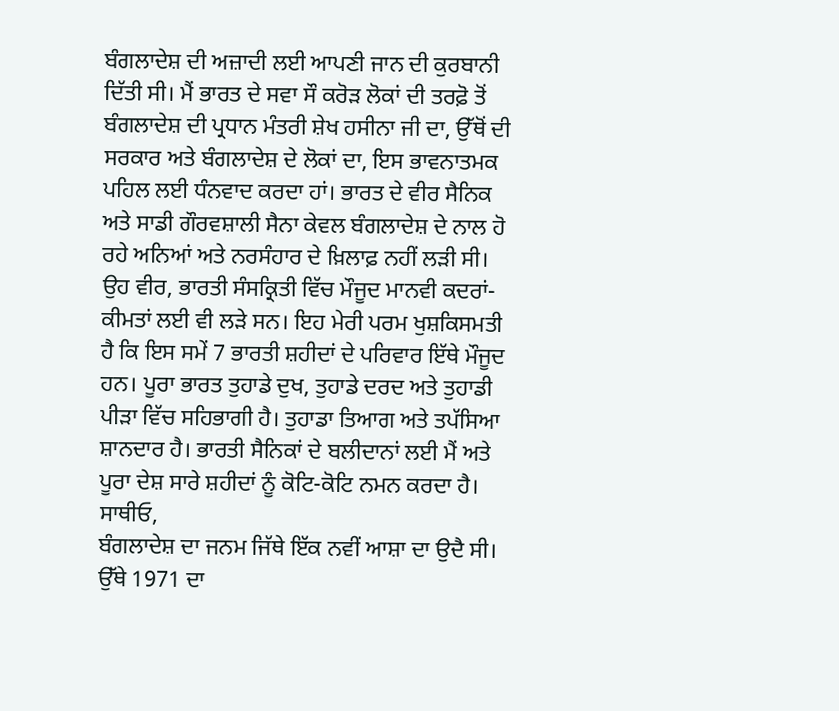ਬੰਗਲਾਦੇਸ਼ ਦੀ ਅਜ਼ਾਦੀ ਲਈ ਆਪਣੀ ਜਾਨ ਦੀ ਕੁਰਬਾਨੀ ਦਿੱਤੀ ਸੀ। ਮੈਂ ਭਾਰਤ ਦੇ ਸਵਾ ਸੌ ਕਰੋੜ ਲੋਕਾਂ ਦੀ ਤਰਫ਼ੋ ਤੋਂ ਬੰਗਲਾਦੇਸ਼ ਦੀ ਪ੍ਰਧਾਨ ਮੰਤਰੀ ਸ਼ੇਖ ਹਸੀਨਾ ਜੀ ਦਾ, ਉੱਥੋਂ ਦੀ ਸਰਕਾਰ ਅਤੇ ਬੰਗਲਾਦੇਸ਼ ਦੇ ਲੋਕਾਂ ਦਾ, ਇਸ ਭਾਵਨਾਤਮਕ ਪਹਿਲ ਲਈ ਧੰਨਵਾਦ ਕਰਦਾ ਹਾਂ। ਭਾਰਤ ਦੇ ਵੀਰ ਸੈਨਿਕ ਅਤੇ ਸਾਡੀ ਗੌਰਵਸ਼ਾਲੀ ਸੈਨਾ ਕੇਵਲ ਬੰਗਲਾਦੇਸ਼ ਦੇ ਨਾਲ ਹੋ ਰਹੇ ਅਨਿਆਂ ਅਤੇ ਨਰਸੰਹਾਰ ਦੇ ਖ਼ਿਲਾਫ਼ ਨਹੀਂ ਲੜੀ ਸੀ। ਉਹ ਵੀਰ, ਭਾਰਤੀ ਸੰਸਕ੍ਰਿਤੀ ਵਿੱਚ ਮੌਜੂਦ ਮਾਨਵੀ ਕਦਰਾਂ-ਕੀਮਤਾਂ ਲਈ ਵੀ ਲੜੇ ਸਨ। ਇਹ ਮੇਰੀ ਪਰਮ ਖੁਸ਼ਕਿਸਮਤੀ ਹੈ ਕਿ ਇਸ ਸਮੇਂ 7 ਭਾਰਤੀ ਸ਼ਹੀਦਾਂ ਦੇ ਪਰਿਵਾਰ ਇੱਥੇ ਮੌਜੂਦ ਹਨ। ਪੂਰਾ ਭਾਰਤ ਤੁਹਾਡੇ ਦੁਖ, ਤੁਹਾਡੇ ਦਰਦ ਅਤੇ ਤੁਹਾਡੀ ਪੀੜਾ ਵਿੱਚ ਸਹਿਭਾਗੀ ਹੈ। ਤੁਹਾਡਾ ਤਿਆਗ ਅਤੇ ਤਪੱਸਿਆ ਸ਼ਾਨਦਾਰ ਹੈ। ਭਾਰਤੀ ਸੈਨਿਕਾਂ ਦੇ ਬਲੀਦਾਨਾਂ ਲਈ ਮੈਂ ਅਤੇ ਪੂਰਾ ਦੇਸ਼ ਸਾਰੇ ਸ਼ਹੀਦਾਂ ਨੂੰ ਕੋਟਿ-ਕੋਟਿ ਨਮਨ ਕਰਦਾ ਹੈ।
ਸਾਥੀਓ,
ਬੰਗਲਾਦੇਸ਼ ਦਾ ਜਨਮ ਜਿੱਥੇ ਇੱਕ ਨਵੀਂ ਆਸ਼ਾ ਦਾ ਉਦੈ ਸੀ। ਉੱਥੇ 1971 ਦਾ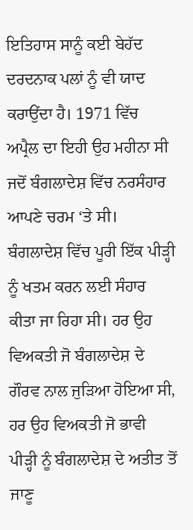ਇਤਿਹਾਸ ਸਾਨੂੰ ਕਈ ਬੇਹੱਦ ਦਰਦਨਾਕ ਪਲਾਂ ਨੂੰ ਵੀ ਯਾਦ ਕਰਾਉਂਦਾ ਹੈ। 1971 ਵਿੱਚ ਅਪ੍ਰੈਲ ਦਾ ਇਹੀ ਉਹ ਮਹੀਨਾ ਸੀ ਜਦੋਂ ਬੰਗਲਾਦੇਸ਼ ਵਿੱਚ ਨਰਸੰਹਾਰ ਆਪਣੇ ਚਰਮ ‘ਤੇ ਸੀ। ਬੰਗਲਾਦੇਸ਼ ਵਿੱਚ ਪੂਰੀ ਇੱਕ ਪੀੜ੍ਹੀ ਨੂੰ ਖਤਮ ਕਰਨ ਲਈ ਸੰਹਾਰ ਕੀਤਾ ਜਾ ਰਿਹਾ ਸੀ। ਹਰ ਉਹ ਵਿਅਕਤੀ ਜੋ ਬੰਗਲਾਦੇਸ਼ ਦੇ ਗੌਰਵ ਨਾਲ ਜੁੜਿਆ ਹੋਇਆ ਸੀ, ਹਰ ਉਹ ਵਿਅਕਤੀ ਜੋ ਭਾਵੀ ਪੀੜ੍ਹੀ ਨੂੰ ਬੰਗਲਾਦੇਸ਼ ਦੇ ਅਤੀਤ ਤੋਂ ਜਾਣੂ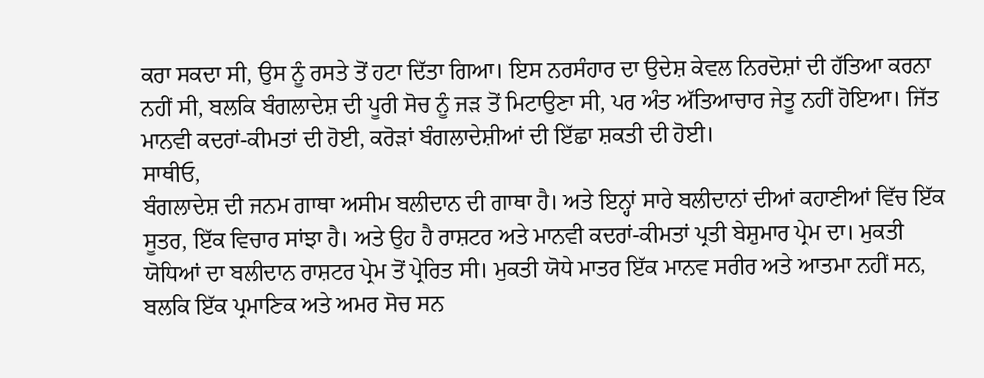ਕਰਾ ਸਕਦਾ ਸੀ, ਉਸ ਨੂੰ ਰਸਤੇ ਤੋਂ ਹਟਾ ਦਿੱਤਾ ਗਿਆ। ਇਸ ਨਰਸੰਹਾਰ ਦਾ ਉਦੇਸ਼ ਕੇਵਲ ਨਿਰਦੋਸ਼ਾਂ ਦੀ ਹੱਤਿਆ ਕਰਨਾ ਨਹੀਂ ਸੀ, ਬਲਕਿ ਬੰਗਲਾਦੇਸ਼ ਦੀ ਪੂਰੀ ਸੋਚ ਨੂੰ ਜੜ ਤੋਂ ਮਿਟਾਉਣਾ ਸੀ, ਪਰ ਅੰਤ ਅੱਤਿਆਚਾਰ ਜੇਤੂ ਨਹੀਂ ਹੋਇਆ। ਜਿੱਤ ਮਾਨਵੀ ਕਦਰਾਂ-ਕੀਮਤਾਂ ਦੀ ਹੋਈ, ਕਰੋੜਾਂ ਬੰਗਲਾਦੇਸ਼ੀਆਂ ਦੀ ਇੱਛਾ ਸ਼ਕਤੀ ਦੀ ਹੋਈ।
ਸਾਥੀਓ,
ਬੰਗਲਾਦੇਸ਼ ਦੀ ਜਨਮ ਗਾਥਾ ਅਸੀਮ ਬਲੀਦਾਨ ਦੀ ਗਾਥਾ ਹੈ। ਅਤੇ ਇਨ੍ਹਾਂ ਸਾਰੇ ਬਲੀਦਾਨਾਂ ਦੀਆਂ ਕਹਾਣੀਆਂ ਵਿੱਚ ਇੱਕ ਸੂਤਰ, ਇੱਕ ਵਿਚਾਰ ਸਾਂਝਾ ਹੈ। ਅਤੇ ਉਹ ਹੈ ਰਾਸ਼ਟਰ ਅਤੇ ਮਾਨਵੀ ਕਦਰਾਂ-ਕੀਮਤਾਂ ਪ੍ਰਤੀ ਬੇਸ਼ੁਮਾਰ ਪ੍ਰੇਮ ਦਾ। ਮੁਕਤੀ ਯੋਧਿਆਂ ਦਾ ਬਲੀਦਾਨ ਰਾਸ਼ਟਰ ਪ੍ਰੇਮ ਤੋਂ ਪ੍ਰੇਰਿਤ ਸੀ। ਮੁਕਤੀ ਯੋਧੇ ਮਾਤਰ ਇੱਕ ਮਾਨਵ ਸਰੀਰ ਅਤੇ ਆਤਮਾ ਨਹੀਂ ਸਨ, ਬਲਕਿ ਇੱਕ ਪ੍ਰਮਾਣਿਕ ਅਤੇ ਅਮਰ ਸੋਚ ਸਨ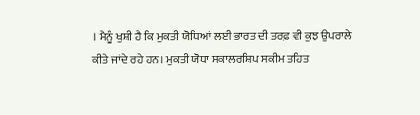। ਮੈਨੂੰ ਖੁਸ਼ੀ ਹੈ ਕਿ ਮੁਕਤੀ ਯੋਧਿਆਂ ਲਈ ਭਾਰਤ ਦੀ ਤਰਫ਼ ਵੀ ਕੁਝ ਉਪਰਾਲੇ ਕੀਤੇ ਜਾਂਦੇ ਰਹੇ ਹਨ। ਮੁਕਤੀ ਯੋਧਾ ਸਕਾਲਰਸ਼ਿਪ ਸਕੀਮ ਤਹਿਤ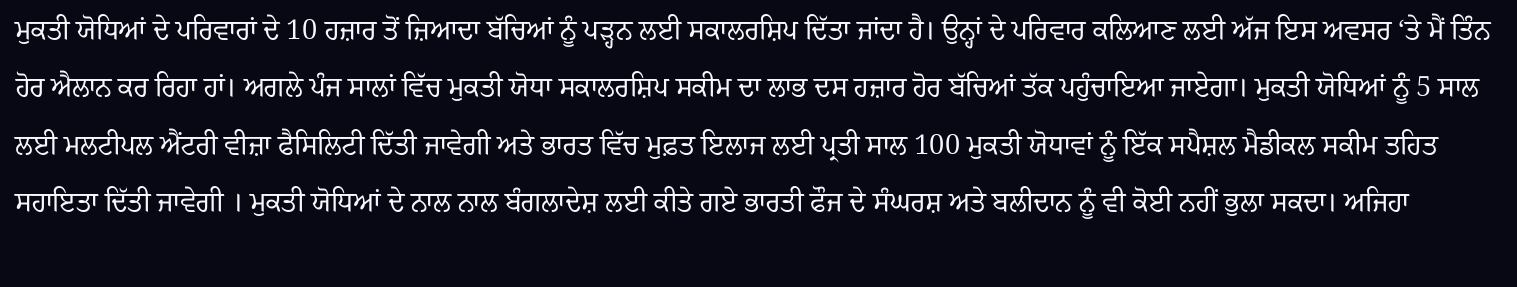ਮੁਕਤੀ ਯੋਧਿਆਂ ਦੇ ਪਰਿਵਾਰਾਂ ਦੇ 10 ਹਜ਼ਾਰ ਤੋਂ ਜ਼ਿਆਦਾ ਬੱਚਿਆਂ ਨੂੰ ਪੜ੍ਹਨ ਲਈ ਸਕਾਲਰਸ਼ਿਪ ਦਿੱਤਾ ਜਾਂਦਾ ਹੈ। ਉਨ੍ਹਾਂ ਦੇ ਪਰਿਵਾਰ ਕਲਿਆਣ ਲਈ ਅੱਜ ਇਸ ਅਵਸਰ ‘ਤੇ ਮੈਂ ਤਿੰਨ ਹੋਰ ਐਲਾਨ ਕਰ ਰਿਹਾ ਹਾਂ। ਅਗਲੇ ਪੰਜ ਸਾਲਾਂ ਵਿੱਚ ਮੁਕਤੀ ਯੋਧਾ ਸਕਾਲਰਸ਼ਿਪ ਸਕੀਮ ਦਾ ਲਾਭ ਦਸ ਹਜ਼ਾਰ ਹੋਰ ਬੱਚਿਆਂ ਤੱਕ ਪਹੁੰਚਾਇਆ ਜਾਏਗਾ। ਮੁਕਤੀ ਯੋਧਿਆਂ ਨੂੰ 5 ਸਾਲ ਲਈ ਮਲਟੀਪਲ ਐਂਟਰੀ ਵੀਜ਼ਾ ਫੈਸਿਲਿਟੀ ਦਿੱਤੀ ਜਾਵੇਗੀ ਅਤੇ ਭਾਰਤ ਵਿੱਚ ਮੁਫ਼ਤ ਇਲਾਜ ਲਈ ਪ੍ਰਤੀ ਸਾਲ 100 ਮੁਕਤੀ ਯੋਧਾਵਾਂ ਨੂੰ ਇੱਕ ਸਪੈਸ਼ਲ ਮੈਡੀਕਲ ਸਕੀਮ ਤਹਿਤ ਸਹਾਇਤਾ ਦਿੱਤੀ ਜਾਵੇਗੀ । ਮੁਕਤੀ ਯੋਧਿਆਂ ਦੇ ਨਾਲ ਨਾਲ ਬੰਗਲਾਦੇਸ਼ ਲਈ ਕੀਤੇ ਗਏ ਭਾਰਤੀ ਫੌਜ ਦੇ ਸੰਘਰਸ਼ ਅਤੇ ਬਲੀਦਾਨ ਨੂੰ ਵੀ ਕੋਈ ਨਹੀਂ ਭੁਲਾ ਸਕਦਾ। ਅਜਿਹਾ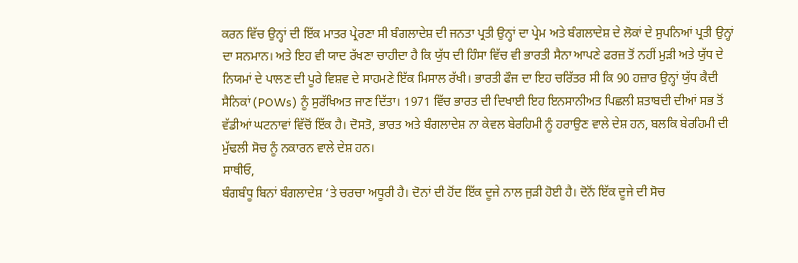ਕਰਨ ਵਿੱਚ ਉਨ੍ਹਾਂ ਦੀ ਇੱਕ ਮਾਤਰ ਪ੍ਰੇਰਣਾ ਸੀ ਬੰਗਲਾਦੇਸ਼ ਦੀ ਜਨਤਾ ਪ੍ਰਤੀ ਉਨ੍ਹਾਂ ਦਾ ਪ੍ਰੇਮ ਅਤੇ ਬੰਗਲਾਦੇਸ਼ ਦੇ ਲੋਕਾਂ ਦੇ ਸੁਪਨਿਆਂ ਪ੍ਰਤੀ ਉਨ੍ਹਾਂ ਦਾ ਸਨਮਾਨ। ਅਤੇ ਇਹ ਵੀ ਯਾਦ ਰੱਖਣਾ ਚਾਹੀਦਾ ਹੈ ਕਿ ਯੁੱਧ ਦੀ ਹਿੰਸਾ ਵਿੱਚ ਵੀ ਭਾਰਤੀ ਸੈਨਾ ਆਪਣੇ ਫਰਜ਼ ਤੋਂ ਨਹੀਂ ਮੁੜੀ ਅਤੇ ਯੁੱਧ ਦੇ ਨਿਯਮਾਂ ਦੇ ਪਾਲਣ ਦੀ ਪੂਰੇ ਵਿਸ਼ਵ ਦੇ ਸਾਹਮਣੇ ਇੱਕ ਮਿਸਾਲ ਰੱਖੀ। ਭਾਰਤੀ ਫੌਜ ਦਾ ਇਹ ਚਰਿੱਤਰ ਸੀ ਕਿ 90 ਹਜ਼ਾਰ ਉਨ੍ਹਾਂ ਯੁੱਧ ਕੈਦੀ ਸੈਨਿਕਾਂ (POWs) ਨੂੰ ਸੁਰੱਖਿਅਤ ਜਾਣ ਦਿੱਤਾ। 1971 ਵਿੱਚ ਭਾਰਤ ਦੀ ਦਿਖਾਈ ਇਹ ਇਨਸਾਨੀਅਤ ਪਿਛਲੀ ਸ਼ਤਾਬਦੀ ਦੀਆਂ ਸਭ ਤੋਂ ਵੱਡੀਆਂ ਘਟਨਾਵਾਂ ਵਿੱਚੋਂ ਇੱਕ ਹੈ। ਦੋਸਤੋ, ਭਾਰਤ ਅਤੇ ਬੰਗਲਾਦੇਸ਼ ਨਾ ਕੇਵਲ ਬੇਰਹਿਮੀ ਨੂੰ ਹਰਾਉਣ ਵਾਲੇ ਦੇਸ਼ ਹਨ, ਬਲਕਿ ਬੇਰਹਿਮੀ ਦੀ ਮੁੱਢਲੀ ਸੋਚ ਨੂੰ ਨਕਾਰਨ ਵਾਲੇ ਦੇਸ਼ ਹਨ।
ਸਾਥੀਓ,
ਬੰਗਬੰਧੂ ਬਿਨਾਂ ਬੰਗਲਾਦੇਸ਼ ‘ਤੇ ਚਰਚਾ ਅਧੂਰੀ ਹੈ। ਦੋਨਾਂ ਦੀ ਹੋਂਦ ਇੱਕ ਦੂਜੇ ਨਾਲ ਜੁੜੀ ਹੋਈ ਹੈ। ਦੋਨੋਂ ਇੱਕ ਦੂਜੇ ਦੀ ਸੋਚ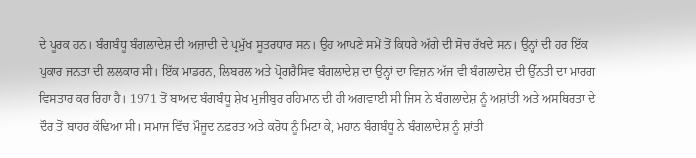ਦੇ ਪੂਰਕ ਹਨ। ਬੰਗਬੰਧੂ ਬੰਗਲਾਦੇਸ਼ ਦੀ ਅਜ਼ਾਦੀ ਦੇ ਪ੍ਰਮੁੱਖ ਸੂਤਰਧਾਰ ਸਨ। ਉਹ ਆਪਣੇ ਸਮੇਂ ਤੋਂ ਕਿਧਰੇ ਅੱਗੇ ਦੀ ਸੋਚ ਰੱਖਦੇ ਸਨ। ਉਨ੍ਹਾਂ ਦੀ ਹਰ ਇੱਕ ਪੁਕਾਰ ਜਨਤਾ ਦੀ ਲਲਕਾਰ ਸੀ। ਇੱਕ ਮਾਡਰਨ, ਲਿਬਰਲ ਅਤੇ ਪ੍ਰੋਗਰੈਸਿਵ ਬੰਗਲਾਦੇਸ਼ ਦਾ ਉਨ੍ਹਾਂ ਦਾ ਵਿਜ਼ਨ ਅੱਜ ਵੀ ਬੰਗਲਾਦੇਸ਼ ਦੀ ਉੱਨਤੀ ਦਾ ਮਾਰਗ ਵਿਸਤਾਰ ਕਰ ਰਿਹਾ ਹੈ। 1971 ਤੋਂ ਬਾਅਦ ਬੰਗਬੰਧੂ ਸ਼ੇਖ ਮੁਜੀਬੁਰ ਰਹਿਮਾਨ ਦੀ ਹੀ ਅਗਵਾਈ ਸੀ ਜਿਸ ਨੇ ਬੰਗਲਾਦੇਸ਼ ਨੂੰ ਅਸ਼ਾਂਤੀ ਅਤੇ ਅਸਥਿਰਤਾ ਦੇ ਦੌਰ ਤੋਂ ਬਾਹਰ ਕੱਢਿਆ ਸੀ। ਸਮਾਜ ਵਿੱਚ ਮੌਜੂਦ ਨਫ਼ਰਤ ਅਤੇ ਕਰੋਧ ਨੂੰ ਮਿਟਾ ਕੇ, ਮਹਾਨ ਬੰਗਬੰਧੂ ਨੇ ਬੰਗਲਾਦੇਸ਼ ਨੂੰ ਸ਼ਾਂਤੀ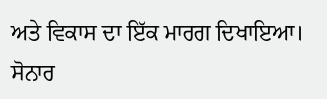ਅਤੇ ਵਿਕਾਸ ਦਾ ਇੱਕ ਮਾਰਗ ਦਿਖਾਇਆ। ਸੋਨਾਰ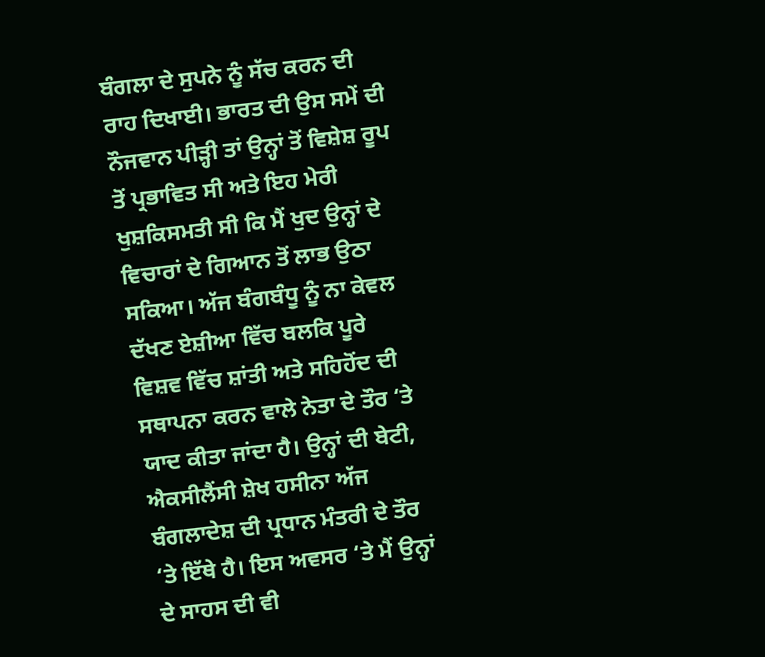ਬੰਗਲਾ ਦੇ ਸੁਪਨੇ ਨੂੰ ਸੱਚ ਕਰਨ ਦੀ ਰਾਹ ਦਿਖਾਈ। ਭਾਰਤ ਦੀ ਉਸ ਸਮੇਂ ਦੀ ਨੌਜਵਾਨ ਪੀੜ੍ਹੀ ਤਾਂ ਉਨ੍ਹਾਂ ਤੋਂ ਵਿਸ਼ੇਸ਼ ਰੂਪ ਤੋਂ ਪ੍ਰਭਾਵਿਤ ਸੀ ਅਤੇ ਇਹ ਮੇਰੀ ਖੁਸ਼ਕਿਸਮਤੀ ਸੀ ਕਿ ਮੈਂ ਖੁਦ ਉਨ੍ਹਾਂ ਦੇ ਵਿਚਾਰਾਂ ਦੇ ਗਿਆਨ ਤੋਂ ਲਾਭ ਉਠਾ ਸਕਿਆ। ਅੱਜ ਬੰਗਬੰਧੂ ਨੂੰ ਨਾ ਕੇਵਲ ਦੱਖਣ ਏਸ਼ੀਆ ਵਿੱਚ ਬਲਕਿ ਪੂਰੇ ਵਿਸ਼ਵ ਵਿੱਚ ਸ਼ਾਂਤੀ ਅਤੇ ਸਹਿਹੋਂਦ ਦੀ ਸਥਾਪਨਾ ਕਰਨ ਵਾਲੇ ਨੇਤਾ ਦੇ ਤੌਰ ‘ਤੇ ਯਾਦ ਕੀਤਾ ਜਾਂਦਾ ਹੈ। ਉਨ੍ਹਾਂ ਦੀ ਬੇਟੀ, ਐਕਸੀਲੈਂਸੀ ਸ਼ੇਖ ਹਸੀਨਾ ਅੱਜ ਬੰਗਲਾਦੇਸ਼ ਦੀ ਪ੍ਰਧਾਨ ਮੰਤਰੀ ਦੇ ਤੌਰ ‘ਤੇ ਇੱਥੇ ਹੈ। ਇਸ ਅਵਸਰ ‘ਤੇ ਮੈਂ ਉਨ੍ਹਾਂ ਦੇ ਸਾਹਸ ਦੀ ਵੀ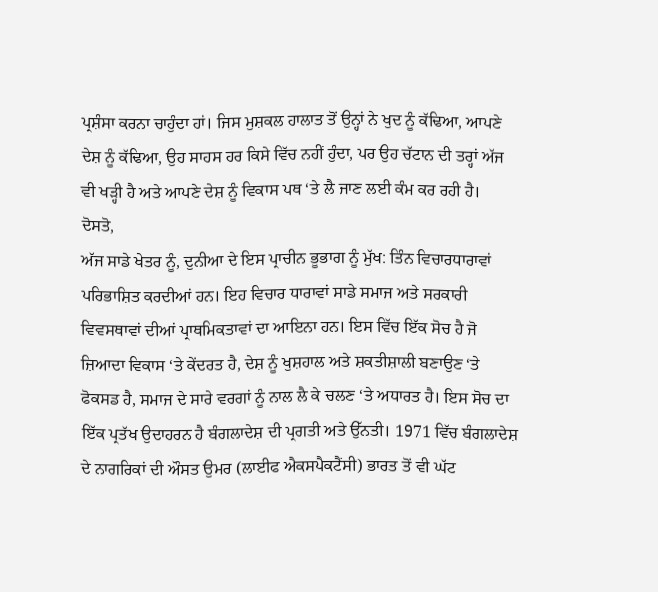ਪ੍ਰਸ਼ੰਸਾ ਕਰਨਾ ਚਾਹੁੰਦਾ ਹਾਂ। ਜਿਸ ਮੁਸ਼ਕਲ ਹਾਲਾਤ ਤੋਂ ਉਨ੍ਹਾਂ ਨੇ ਖੁਦ ਨੂੰ ਕੱਢਿਆ, ਆਪਣੇ ਦੇਸ਼ ਨੂੰ ਕੱਢਿਆ, ਉਹ ਸਾਹਸ ਹਰ ਕਿਸੇ ਵਿੱਚ ਨਹੀਂ ਹੁੰਦਾ, ਪਰ ਉਹ ਚੱਟਾਨ ਦੀ ਤਰ੍ਹਾਂ ਅੱਜ ਵੀ ਖੜ੍ਹੀ ਹੈ ਅਤੇ ਆਪਣੇ ਦੇਸ਼ ਨੂੰ ਵਿਕਾਸ ਪਥ ‘ਤੇ ਲੈ ਜਾਣ ਲਈ ਕੰਮ ਕਰ ਰਹੀ ਹੈ।
ਦੋਸਤੋ,
ਅੱਜ ਸਾਡੇ ਖੇਤਰ ਨੂੰ, ਦੁਨੀਆ ਦੇ ਇਸ ਪ੍ਰਾਚੀਨ ਭੂਭਾਗ ਨੂੰ ਮੁੱਖ: ਤਿੰਨ ਵਿਚਾਰਧਾਰਾਵਾਂ ਪਰਿਭਾਸ਼ਿਤ ਕਰਦੀਆਂ ਹਨ। ਇਹ ਵਿਚਾਰ ਧਾਰਾਵਾਂ ਸਾਡੇ ਸਮਾਜ ਅਤੇ ਸਰਕਾਰੀ ਵਿਵਸਥਾਵਾਂ ਦੀਆਂ ਪ੍ਰਾਥਮਿਕਤਾਵਾਂ ਦਾ ਆਇਨਾ ਹਨ। ਇਸ ਵਿੱਚ ਇੱਕ ਸੋਚ ਹੈ ਜੋ ਜ਼ਿਆਦਾ ਵਿਕਾਸ ‘ਤੇ ਕੇਂਦਰਤ ਹੈ, ਦੇਸ਼ ਨੂੰ ਖੁਸ਼ਹਾਲ ਅਤੇ ਸ਼ਕਤੀਸ਼ਾਲੀ ਬਣਾਉਣ ‘ਤੇ ਫੋਕਸਡ ਹੈ, ਸਮਾਜ ਦੇ ਸਾਰੇ ਵਰਗਾਂ ਨੂੰ ਨਾਲ ਲੈ ਕੇ ਚਲਣ ‘ਤੇ ਅਧਾਰਤ ਹੈ। ਇਸ ਸੋਚ ਦਾ ਇੱਕ ਪ੍ਰਤੱਖ ਉਦਾਹਰਨ ਹੈ ਬੰਗਲਾਦੇਸ਼ ਦੀ ਪ੍ਰਗਤੀ ਅਤੇ ਉੱਨਤੀ। 1971 ਵਿੱਚ ਬੰਗਲਾਦੇਸ਼ ਦੇ ਨਾਗਰਿਕਾਂ ਦੀ ਔਸਤ ਉਮਰ (ਲਾਈਫ ਐਕਸਪੈਕਟੈਂਸੀ) ਭਾਰਤ ਤੋਂ ਵੀ ਘੱਟ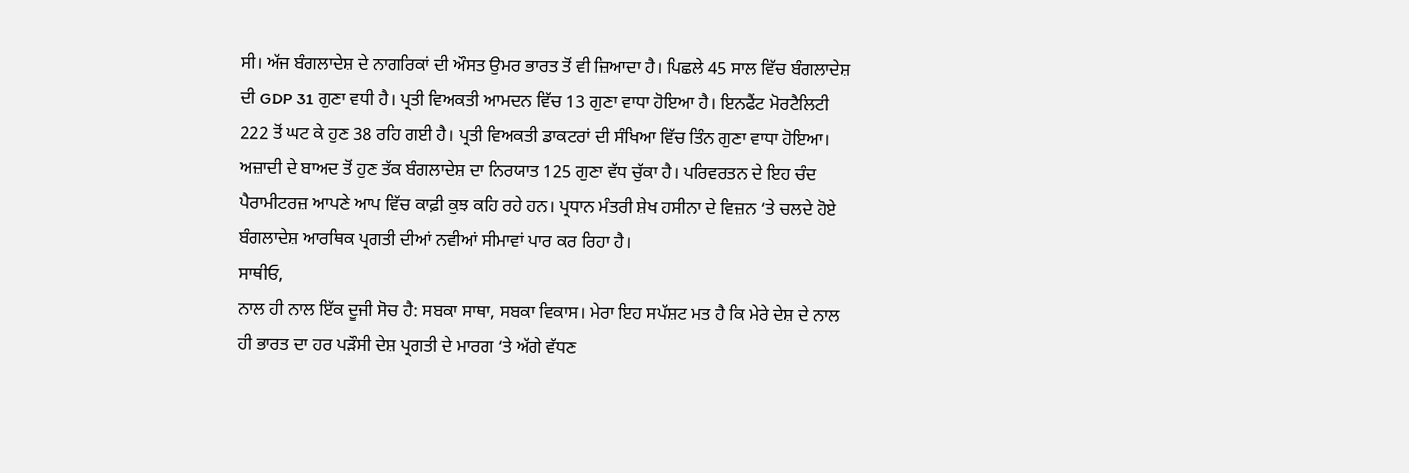ਸੀ। ਅੱਜ ਬੰਗਲਾਦੇਸ਼ ਦੇ ਨਾਗਰਿਕਾਂ ਦੀ ਔਸਤ ਉਮਰ ਭਾਰਤ ਤੋਂ ਵੀ ਜ਼ਿਆਦਾ ਹੈ। ਪਿਛਲੇ 45 ਸਾਲ ਵਿੱਚ ਬੰਗਲਾਦੇਸ਼ ਦੀ GDP 31 ਗੁਣਾ ਵਧੀ ਹੈ। ਪ੍ਰਤੀ ਵਿਅਕਤੀ ਆਮਦਨ ਵਿੱਚ 13 ਗੁਣਾ ਵਾਧਾ ਹੋਇਆ ਹੈ। ਇਨਫੈਂਟ ਮੋਰਟੈਲਿਟੀ 222 ਤੋਂ ਘਟ ਕੇ ਹੁਣ 38 ਰਹਿ ਗਈ ਹੈ। ਪ੍ਰਤੀ ਵਿਅਕਤੀ ਡਾਕਟਰਾਂ ਦੀ ਸੰਖਿਆ ਵਿੱਚ ਤਿੰਨ ਗੁਣਾ ਵਾਧਾ ਹੋਇਆ। ਅਜ਼ਾਦੀ ਦੇ ਬਾਅਦ ਤੋਂ ਹੁਣ ਤੱਕ ਬੰਗਲਾਦੇਸ਼ ਦਾ ਨਿਰਯਾਤ 125 ਗੁਣਾ ਵੱਧ ਚੁੱਕਾ ਹੈ। ਪਰਿਵਰਤਨ ਦੇ ਇਹ ਚੰਦ ਪੈਰਾਮੀਟਰਜ਼ ਆਪਣੇ ਆਪ ਵਿੱਚ ਕਾਫ਼ੀ ਕੁਝ ਕਹਿ ਰਹੇ ਹਨ। ਪ੍ਰਧਾਨ ਮੰਤਰੀ ਸ਼ੇਖ ਹਸੀਨਾ ਦੇ ਵਿਜ਼ਨ ‘ਤੇ ਚਲਦੇ ਹੋਏ ਬੰਗਲਾਦੇਸ਼ ਆਰਥਿਕ ਪ੍ਰਗਤੀ ਦੀਆਂ ਨਵੀਆਂ ਸੀਮਾਵਾਂ ਪਾਰ ਕਰ ਰਿਹਾ ਹੈ।
ਸਾਥੀਓ,
ਨਾਲ ਹੀ ਨਾਲ ਇੱਕ ਦੂਜੀ ਸੋਚ ਹੈ: ਸਬਕਾ ਸਾਥਾ, ਸਬਕਾ ਵਿਕਾਸ। ਮੇਰਾ ਇਹ ਸਪੱਸ਼ਟ ਮਤ ਹੈ ਕਿ ਮੇਰੇ ਦੇਸ਼ ਦੇ ਨਾਲ ਹੀ ਭਾਰਤ ਦਾ ਹਰ ਪੜੌਸੀ ਦੇਸ਼ ਪ੍ਰਗਤੀ ਦੇ ਮਾਰਗ ‘ਤੇ ਅੱਗੇ ਵੱਧਣ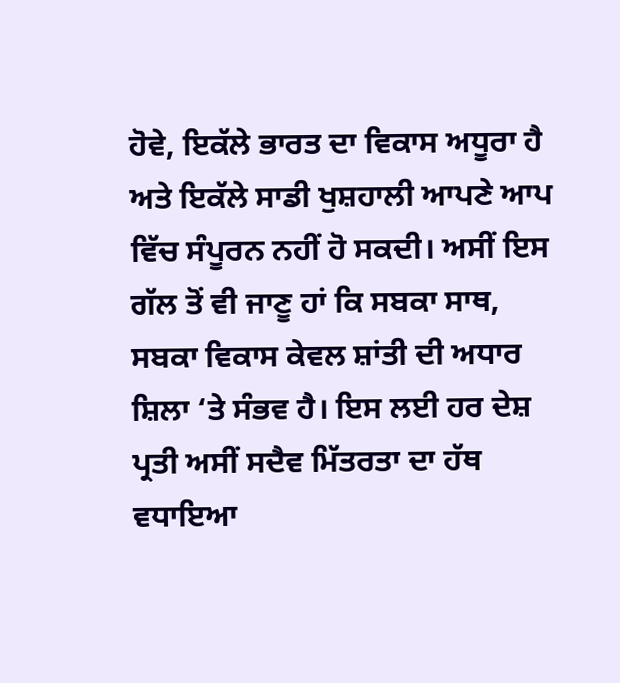ਹੋਵੇ, ਇਕੱਲੇ ਭਾਰਤ ਦਾ ਵਿਕਾਸ ਅਧੂਰਾ ਹੈ ਅਤੇ ਇਕੱਲੇ ਸਾਡੀ ਖੁਸ਼ਹਾਲੀ ਆਪਣੇ ਆਪ ਵਿੱਚ ਸੰਪੂਰਨ ਨਹੀਂ ਹੋ ਸਕਦੀ। ਅਸੀਂ ਇਸ ਗੱਲ ਤੋਂ ਵੀ ਜਾਣੂ ਹਾਂ ਕਿ ਸਬਕਾ ਸਾਥ, ਸਬਕਾ ਵਿਕਾਸ ਕੇਵਲ ਸ਼ਾਂਤੀ ਦੀ ਅਧਾਰ ਸ਼ਿਲਾ ‘ਤੇ ਸੰਭਵ ਹੈ। ਇਸ ਲਈ ਹਰ ਦੇਸ਼ ਪ੍ਰਤੀ ਅਸੀਂ ਸਦੈਵ ਮਿੱਤਰਤਾ ਦਾ ਹੱਥ ਵਧਾਇਆ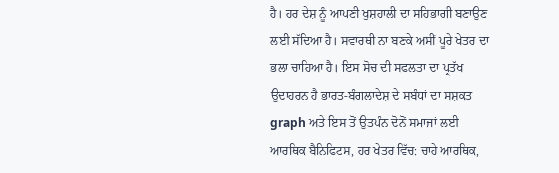ਹੈ। ਹਰ ਦੇਸ਼ ਨੂੰ ਆਪਣੀ ਖੁਸ਼ਹਾਲੀ ਦਾ ਸਹਿਭਾਗੀ ਬਣਾਉਣ ਲਈ ਸੱਦਿਆ ਹੈ। ਸਵਾਰਥੀ ਨਾ ਬਣਕੇ ਅਸੀਂ ਪੂਰੇ ਖੇਤਰ ਦਾ ਭਲਾ ਚਾਹਿਆ ਹੈ। ਇਸ ਸੋਚ ਦੀ ਸਫਲਤਾ ਦਾ ਪ੍ਰਤੱਖ ਉਦਾਹਰਨ ਹੈ ਭਾਰਤ-ਬੰਗਲਾਦੇਸ਼ ਦੇ ਸਬੰਧਾਂ ਦਾ ਸਸ਼ਕਤ graph ਅਤੇ ਇਸ ਤੋਂ ਉਤਪੰਨ ਦੋਨੋਂ ਸਮਾਜਾਂ ਲਈ ਆਰਥਿਕ ਬੈਨਿਫਿਟਸ, ਹਰ ਖੇਤਰ ਵਿੱਚ: ਚਾਹੇ ਆਰਥਿਕ,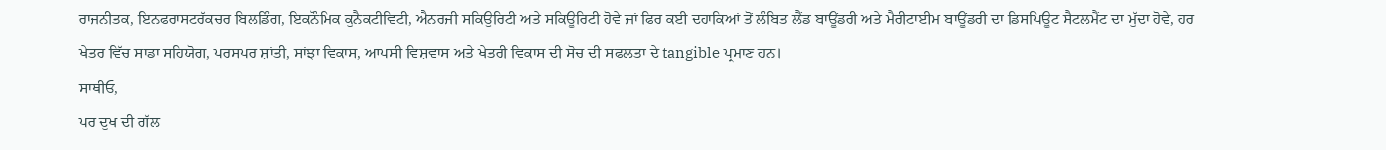ਰਾਜਨੀਤਕ, ਇਨਫਰਾਸਟਰੱਕਚਰ ਬਿਲਡਿੰਗ, ਇਕਨੌਮਿਕ ਕੁਨੈਕਟੀਵਿਟੀ, ਐਨਰਜੀ ਸਕਿਉਰਿਟੀ ਅਤੇ ਸਕਿਊਰਿਟੀ ਹੋਵੇ ਜਾਂ ਫਿਰ ਕਈ ਦਹਾਕਿਆਂ ਤੋਂ ਲੰਬਿਤ ਲੈਂਡ ਬਾਊਂਡਰੀ ਅਤੇ ਮੈਰੀਟਾਈਮ ਬਾਊਂਡਰੀ ਦਾ ਡਿਸਪਿਊਟ ਸੈਟਲਮੈਂਟ ਦਾ ਮੁੱਦਾ ਹੋਵੇ, ਹਰ ਖੇਤਰ ਵਿੱਚ ਸਾਡਾ ਸਹਿਯੋਗ, ਪਰਸਪਰ ਸ਼ਾਂਤੀ, ਸਾਂਝਾ ਵਿਕਾਸ, ਆਪਸੀ ਵਿਸ਼ਵਾਸ ਅਤੇ ਖੇਤਰੀ ਵਿਕਾਸ ਦੀ ਸੋਚ ਦੀ ਸਫਲਤਾ ਦੇ tangible ਪ੍ਰਮਾਣ ਹਨ।
ਸਾਥੀਓ,
ਪਰ ਦੁਖ ਦੀ ਗੱਲ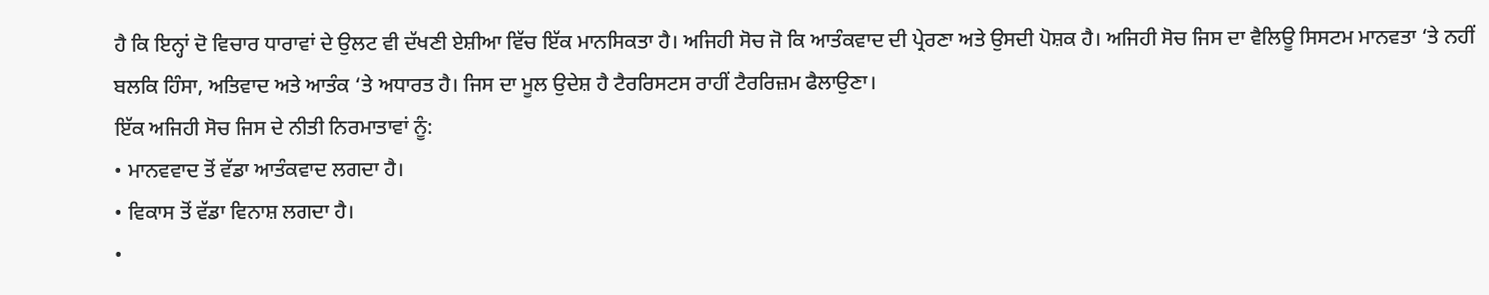ਹੈ ਕਿ ਇਨ੍ਹਾਂ ਦੋ ਵਿਚਾਰ ਧਾਰਾਵਾਂ ਦੇ ਉਲਟ ਵੀ ਦੱਖਣੀ ਏਸ਼ੀਆ ਵਿੱਚ ਇੱਕ ਮਾਨਸਿਕਤਾ ਹੈ। ਅਜਿਹੀ ਸੋਚ ਜੋ ਕਿ ਆਤੰਕਵਾਦ ਦੀ ਪ੍ਰੇਰਣਾ ਅਤੇ ਉਸਦੀ ਪੋਸ਼ਕ ਹੈ। ਅਜਿਹੀ ਸੋਚ ਜਿਸ ਦਾ ਵੈਲਿਊ ਸਿਸਟਮ ਮਾਨਵਤਾ ‘ਤੇ ਨਹੀਂ ਬਲਕਿ ਹਿੰਸਾ, ਅਤਿਵਾਦ ਅਤੇ ਆਤੰਕ ‘ਤੇ ਅਧਾਰਤ ਹੈ। ਜਿਸ ਦਾ ਮੂਲ ਉਦੇਸ਼ ਹੈ ਟੈਰਰਿਸਟਸ ਰਾਹੀਂ ਟੈਰਰਿਜ਼ਮ ਫੈਲਾਉਣਾ।
ਇੱਕ ਅਜਿਹੀ ਸੋਚ ਜਿਸ ਦੇ ਨੀਤੀ ਨਿਰਮਾਤਾਵਾਂ ਨੂੰ:
• ਮਾਨਵਵਾਦ ਤੋਂ ਵੱਡਾ ਆਤੰਕਵਾਦ ਲਗਦਾ ਹੈ।
• ਵਿਕਾਸ ਤੋਂ ਵੱਡਾ ਵਿਨਾਸ਼ ਲਗਦਾ ਹੈ।
•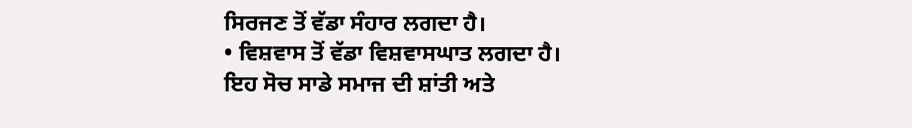ਸਿਰਜਣ ਤੋਂ ਵੱਡਾ ਸੰਹਾਰ ਲਗਦਾ ਹੈ।
• ਵਿਸ਼ਵਾਸ ਤੋਂ ਵੱਡਾ ਵਿਸ਼ਵਾਸਘਾਤ ਲਗਦਾ ਹੈ।
ਇਹ ਸੋਚ ਸਾਡੇ ਸਮਾਜ ਦੀ ਸ਼ਾਂਤੀ ਅਤੇ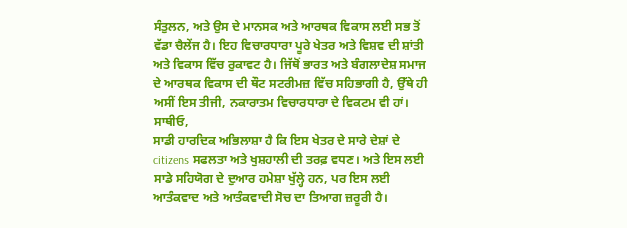ਸੰਤੁਲਨ, ਅਤੇ ਉਸ ਦੇ ਮਾਨਸਕ ਅਤੇ ਆਰਥਕ ਵਿਕਾਸ ਲਈ ਸਭ ਤੋਂ ਵੱਡਾ ਚੈਲੇਂਜ ਹੈ। ਇਹ ਵਿਚਾਰਧਾਰਾ ਪੂਰੇ ਖੇਤਰ ਅਤੇ ਵਿਸ਼ਵ ਦੀ ਸ਼ਾਂਤੀ ਅਤੇ ਵਿਕਾਸ ਵਿੱਚ ਰੁਕਾਵਟ ਹੈ। ਜਿੱਥੋਂ ਭਾਰਤ ਅਤੇ ਬੰਗਲਾਦੇਸ਼ ਸਮਾਜ ਦੇ ਆਰਥਕ ਵਿਕਾਸ ਦੀ ਥੌਟ ਸਟਰੀਮਜ਼ ਵਿੱਚ ਸਹਿਭਾਗੀ ਹੈ, ਉੱਥੇ ਹੀ ਅਸੀਂ ਇਸ ਤੀਜੀ, ਨਕਾਰਾਤਮ ਵਿਚਾਰਧਾਰਾ ਦੇ ਵਿਕਟਮ ਵੀ ਹਾਂ।
ਸਾਥੀਓ,
ਸਾਡੀ ਹਾਰਦਿਕ ਅਭਿਲਾਸ਼ਾ ਹੈ ਕਿ ਇਸ ਖੇਤਰ ਦੇ ਸਾਰੇ ਦੇਸ਼ਾਂ ਦੇ citizens ਸਫਲਤਾ ਅਤੇ ਖੁਸ਼ਹਾਲੀ ਦੀ ਤਰਫ਼ ਵਧਣ। ਅਤੇ ਇਸ ਲਈ ਸਾਡੇ ਸਹਿਯੋਗ ਦੇ ਦੁਆਰ ਹਮੇਸ਼ਾ ਖੁੱਲ੍ਹੇ ਹਨ, ਪਰ ਇਸ ਲਈ ਆਤੰਕਵਾਦ ਅਤੇ ਆਤੰਕਵਾਦੀ ਸੋਚ ਦਾ ਤਿਆਗ ਜ਼ਰੂਰੀ ਹੈ।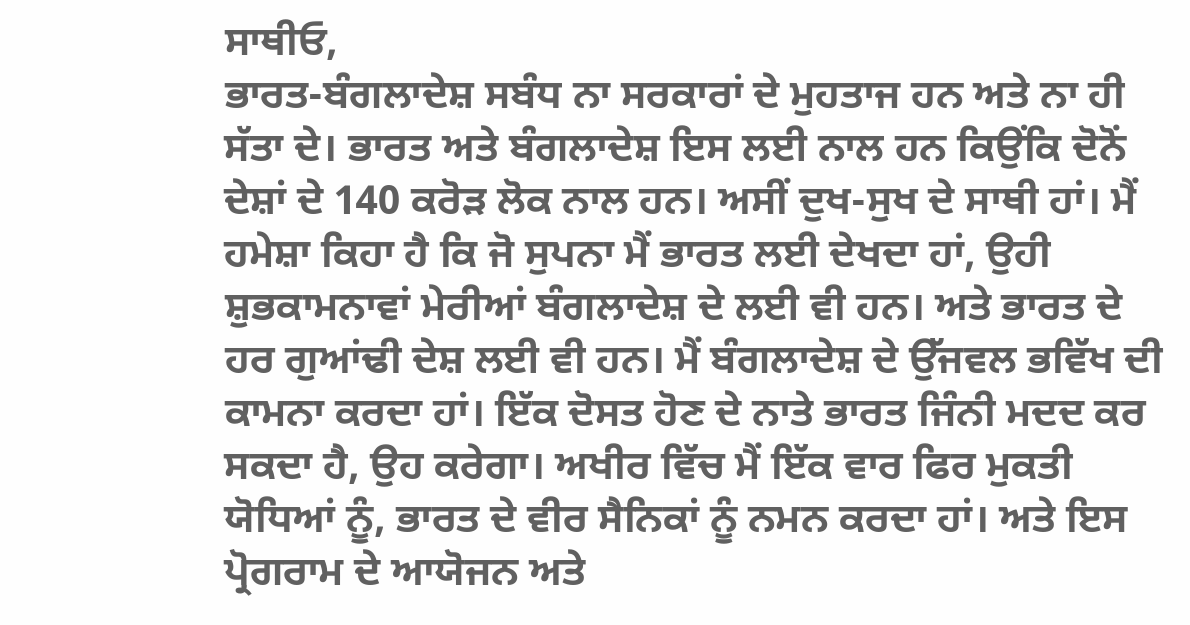ਸਾਥੀਓ,
ਭਾਰਤ-ਬੰਗਲਾਦੇਸ਼ ਸਬੰਧ ਨਾ ਸਰਕਾਰਾਂ ਦੇ ਮੁਹਤਾਜ ਹਨ ਅਤੇ ਨਾ ਹੀ ਸੱਤਾ ਦੇ। ਭਾਰਤ ਅਤੇ ਬੰਗਲਾਦੇਸ਼ ਇਸ ਲਈ ਨਾਲ ਹਨ ਕਿਉਂਕਿ ਦੋਨੋਂ ਦੇਸ਼ਾਂ ਦੇ 140 ਕਰੋੜ ਲੋਕ ਨਾਲ ਹਨ। ਅਸੀਂ ਦੁਖ-ਸੁਖ ਦੇ ਸਾਥੀ ਹਾਂ। ਮੈਂ ਹਮੇਸ਼ਾ ਕਿਹਾ ਹੈ ਕਿ ਜੋ ਸੁਪਨਾ ਮੈਂ ਭਾਰਤ ਲਈ ਦੇਖਦਾ ਹਾਂ, ਉਹੀ ਸ਼ੁਭਕਾਮਨਾਵਾਂ ਮੇਰੀਆਂ ਬੰਗਲਾਦੇਸ਼ ਦੇ ਲਈ ਵੀ ਹਨ। ਅਤੇ ਭਾਰਤ ਦੇ ਹਰ ਗੁਆਂਢੀ ਦੇਸ਼ ਲਈ ਵੀ ਹਨ। ਮੈਂ ਬੰਗਲਾਦੇਸ਼ ਦੇ ਉੱਜਵਲ ਭਵਿੱਖ ਦੀ ਕਾਮਨਾ ਕਰਦਾ ਹਾਂ। ਇੱਕ ਦੋਸਤ ਹੋਣ ਦੇ ਨਾਤੇ ਭਾਰਤ ਜਿੰਨੀ ਮਦਦ ਕਰ ਸਕਦਾ ਹੈ, ਉਹ ਕਰੇਗਾ। ਅਖੀਰ ਵਿੱਚ ਮੈਂ ਇੱਕ ਵਾਰ ਫਿਰ ਮੁਕਤੀ ਯੋਧਿਆਂ ਨੂੰ, ਭਾਰਤ ਦੇ ਵੀਰ ਸੈਨਿਕਾਂ ਨੂੰ ਨਮਨ ਕਰਦਾ ਹਾਂ। ਅਤੇ ਇਸ ਪ੍ਰੋਗਰਾਮ ਦੇ ਆਯੋਜਨ ਅਤੇ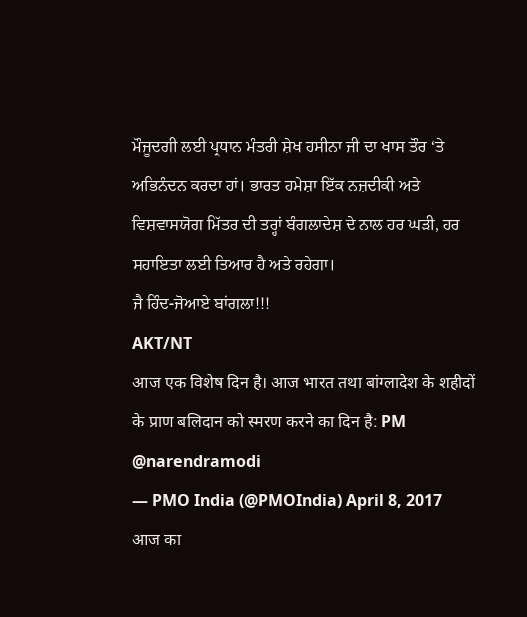ਮੌਜੂਦਗੀ ਲਈ ਪ੍ਰਧਾਨ ਮੰਤਰੀ ਸ਼ੇਖ ਹਸੀਨਾ ਜੀ ਦਾ ਖਾਸ ਤੌਰ ‘ਤੇ ਅਭਿਨੰਦਨ ਕਰਦਾ ਹਾਂ। ਭਾਰਤ ਹਮੇਸ਼ਾ ਇੱਕ ਨਜ਼ਦੀਕੀ ਅਤੇ ਵਿਸ਼ਵਾਸਯੋਗ ਮਿੱਤਰ ਦੀ ਤਰ੍ਹਾਂ ਬੰਗਲਾਦੇਸ਼ ਦੇ ਨਾਲ ਹਰ ਘੜੀ, ਹਰ ਸਹਾਇਤਾ ਲਈ ਤਿਆਰ ਹੈ ਅਤੇ ਰਹੇਗਾ।
ਜੈ ਹਿੰਦ-ਜੋਆਏ ਬਾਂਗਲਾ!!!
AKT/NT
आज एक विशेष दिन है। आज भारत तथा बांग्लादेश के शहीदों के प्राण बलिदान को स्मरण करने का दिन है: PM @narendramodi
— PMO India (@PMOIndia) April 8, 2017
आज का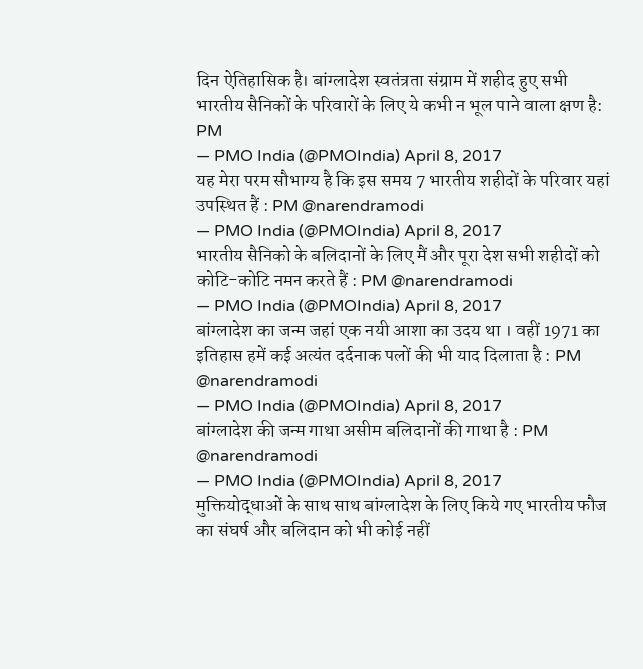दिन ऐतिहासिक है। बांग्लादेश स्वतंत्रता संग्राम में शहीद हुए सभी भारतीय सैनिकों के परिवारों के लिए ये कभी न भूल पाने वाला क्षण है: PM
— PMO India (@PMOIndia) April 8, 2017
यह मेरा परम सौभाग्य है कि इस समय 7 भारतीय शहीदों के परिवार यहां उपस्थित हैं : PM @narendramodi
— PMO India (@PMOIndia) April 8, 2017
भारतीय सैनिको के बलिदानों के लिए मैं और पूरा देश सभी शहीदों को कोटि-कोटि नमन करते हैं : PM @narendramodi
— PMO India (@PMOIndia) April 8, 2017
बांग्लादेश का जन्म जहां एक नयी आशा का उदय था । वहीं 1971 का इतिहास हमें कई अत्यंत दर्दनाक पलों की भी याद दिलाता है : PM @narendramodi
— PMO India (@PMOIndia) April 8, 2017
बांग्लादेश की जन्म गाथा असीम बलिदानों की गाथा है : PM @narendramodi
— PMO India (@PMOIndia) April 8, 2017
मुक्तियोद्धाओं के साथ साथ बांग्लादेश के लिए किये गए भारतीय फौज का संघर्ष और बलिदान को भी कोई नहीं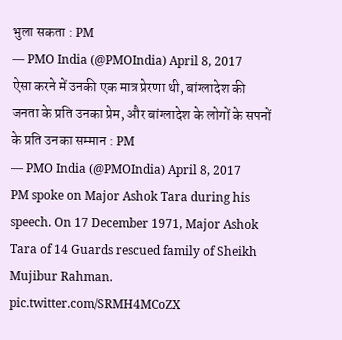भुला सकता : PM
— PMO India (@PMOIndia) April 8, 2017
ऐसा करने में उनकी एक मात्र प्रेरणा थी, बांग्लादेश की जनता के प्रति उनका प्रेम, और बांग्लादेश के लोगों के सपनों के प्रति उनका सम्मान : PM
— PMO India (@PMOIndia) April 8, 2017
PM spoke on Major Ashok Tara during his speech. On 17 December 1971, Major Ashok Tara of 14 Guards rescued family of Sheikh Mujibur Rahman. pic.twitter.com/SRMH4MCoZX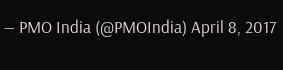— PMO India (@PMOIndia) April 8, 2017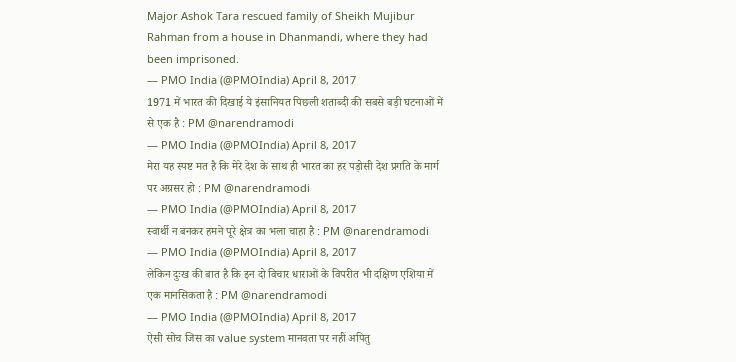Major Ashok Tara rescued family of Sheikh Mujibur Rahman from a house in Dhanmandi, where they had been imprisoned.
— PMO India (@PMOIndia) April 8, 2017
1971 में भारत की दिखाई ये इंसानियत पिछली शताब्दी की सबसे बड़ी घटनाओं में से एक है : PM @narendramodi
— PMO India (@PMOIndia) April 8, 2017
मेरा यह स्पष्ट मत है कि मेरे देश के साथ ही भारत का हर पड़ोसी देश प्रगति के मार्ग पर अग्रसर हो : PM @narendramodi
— PMO India (@PMOIndia) April 8, 2017
स्वार्थी न बनकर हमने पूरे क्षेत्र का भला चाहा है : PM @narendramodi
— PMO India (@PMOIndia) April 8, 2017
लेकिन दुःख की बात है कि इन दो विचार धाराओं के विपरीत भी दक्षिण एशिया में एक मानसिकता है : PM @narendramodi
— PMO India (@PMOIndia) April 8, 2017
ऐसी सोच जिस का value system मानवता पर नहीं अपितु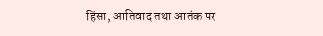हिंसा, आतिवाद तथा आतंक पर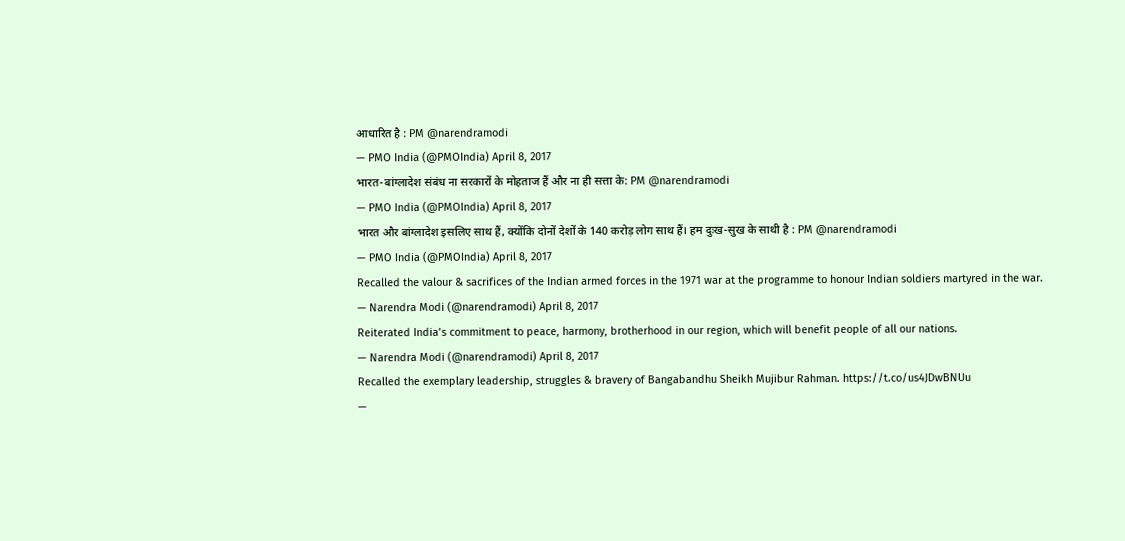आधारित है : PM @narendramodi
— PMO India (@PMOIndia) April 8, 2017
भारत-बांग्लादेश संबंध ना सरकारों के मोहताज हैं और ना ही सत्ता के: PM @narendramodi
— PMO India (@PMOIndia) April 8, 2017
भारत और बांग्लादेश इसलिए साथ हैं, क्योंकि दोनों देशों के 140 करोड़ लोग साथ हैं। हम दुःख-सुख के साथी है : PM @narendramodi
— PMO India (@PMOIndia) April 8, 2017
Recalled the valour & sacrifices of the Indian armed forces in the 1971 war at the programme to honour Indian soldiers martyred in the war.
— Narendra Modi (@narendramodi) April 8, 2017
Reiterated India’s commitment to peace, harmony, brotherhood in our region, which will benefit people of all our nations.
— Narendra Modi (@narendramodi) April 8, 2017
Recalled the exemplary leadership, struggles & bravery of Bangabandhu Sheikh Mujibur Rahman. https://t.co/us4JDwBNUu
—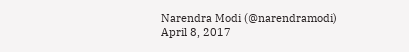Narendra Modi (@narendramodi) April 8, 2017